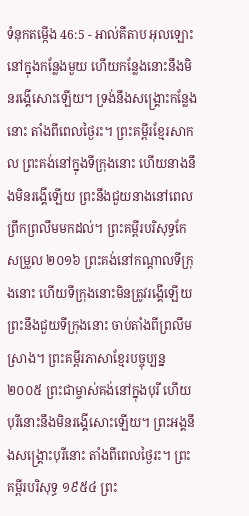ទំនុកតម្កើង 46:5 - អាល់គីតាប អុលឡោះនៅក្នុងកន្លែងមួយ ហើយកន្លែងនោះនឹងមិនរង្គើសោះឡើយ។ ទ្រង់នឹងសង្គ្រោះកន្លែងនោះ តាំងពីពេលថ្ងៃរះ។ ព្រះគម្ពីរខ្មែរសាកល ព្រះគង់នៅក្នុងទីក្រុងនោះ ហើយនាងនឹងមិនរង្គើឡើយ ព្រះនឹងជួយនាងនៅពេលព្រឹកព្រលឹមមកដល់។ ព្រះគម្ពីរបរិសុទ្ធកែសម្រួល ២០១៦ ព្រះគង់នៅកណ្ដាលទីក្រុងនោះ ហើយទីក្រុងនោះមិនត្រូវរង្គើឡើយ ព្រះនឹងជួយទីក្រុងនោះ ចាប់តាំងពីព្រលឹមស្រាង។ ព្រះគម្ពីរភាសាខ្មែរបច្ចុប្បន្ន ២០០៥ ព្រះជាម្ចាស់គង់នៅក្នុងបុរី ហើយបុរីនោះនឹងមិនរង្គើសោះឡើយ។ ព្រះអង្គនឹងសង្គ្រោះបុរីនោះ តាំងពីពេលថ្ងៃរះ។ ព្រះគម្ពីរបរិសុទ្ធ ១៩៥៤ ព្រះ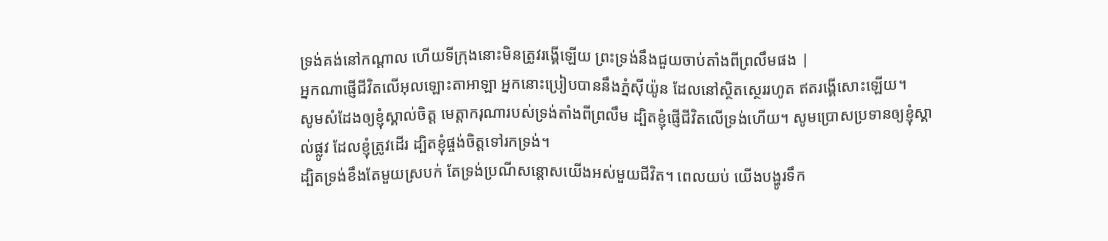ទ្រង់គង់នៅកណ្តាល ហើយទីក្រុងនោះមិនត្រូវរង្គើឡើយ ព្រះទ្រង់នឹងជួយចាប់តាំងពីព្រលឹមផង |
អ្នកណាផ្ញើជីវិតលើអុលឡោះតាអាឡា អ្នកនោះប្រៀបបាននឹងភ្នំស៊ីយ៉ូន ដែលនៅស្ថិតស្ថេររហូត ឥតរង្គើសោះឡើយ។
សូមសំដែងឲ្យខ្ញុំស្គាល់ចិត្ត មេត្តាករុណារបស់ទ្រង់តាំងពីព្រលឹម ដ្បិតខ្ញុំផ្ញើជីវិតលើទ្រង់ហើយ។ សូមប្រោសប្រទានឲ្យខ្ញុំស្គាល់ផ្លូវ ដែលខ្ញុំត្រូវដើរ ដ្បិតខ្ញុំផ្ចង់ចិត្តទៅរកទ្រង់។
ដ្បិតទ្រង់ខឹងតែមួយស្របក់ តែទ្រង់ប្រណីសន្ដោសយើងអស់មួយជីវិត។ ពេលយប់ យើងបង្ហូរទឹក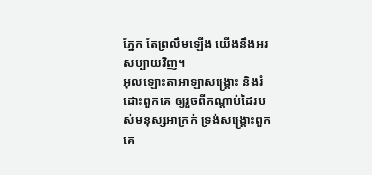ភ្នែក តែព្រលឹមឡើង យើងនឹងអរសប្បាយវិញ។
អុលឡោះតាអាឡាសង្គ្រោះ និងរំដោះពួកគេ ឲ្យរួចពីកណ្ដាប់ដៃរបស់មនុស្សអាក្រក់ ទ្រង់សង្គ្រោះពួកគេ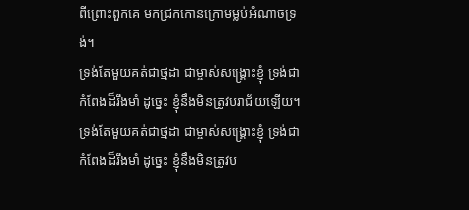ពីព្រោះពួកគេ មកជ្រកកោនក្រោមម្លប់អំណាចទ្រង់។
ទ្រង់តែមួយគត់ជាថ្មដា ជាម្ចាស់សង្គ្រោះខ្ញុំ ទ្រង់ជាកំពែងដ៏រឹងមាំ ដូច្នេះ ខ្ញុំនឹងមិនត្រូវបរាជ័យឡើយ។
ទ្រង់តែមួយគត់ជាថ្មដា ជាម្ចាស់សង្គ្រោះខ្ញុំ ទ្រង់ជាកំពែងដ៏រឹងមាំ ដូច្នេះ ខ្ញុំនឹងមិនត្រូវប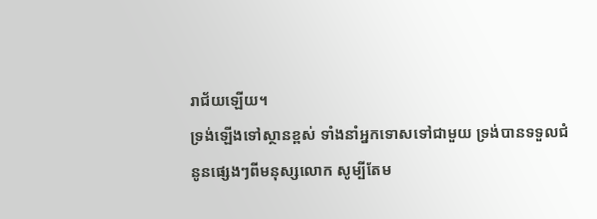រាជ័យឡើយ។
ទ្រង់ឡើងទៅស្ថានខ្ពស់ ទាំងនាំអ្នកទោសទៅជាមួយ ទ្រង់បានទទួលជំនូនផ្សេងៗពីមនុស្សលោក សូម្បីតែម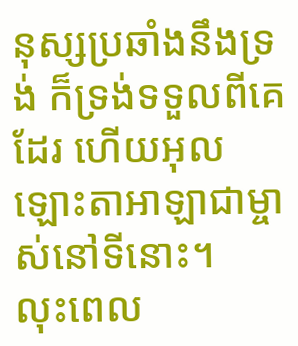នុស្សប្រឆាំងនឹងទ្រង់ ក៏ទ្រង់ទទួលពីគេដែរ ហើយអុលឡោះតាអាឡាជាម្ចាស់នៅទីនោះ។
លុះពេល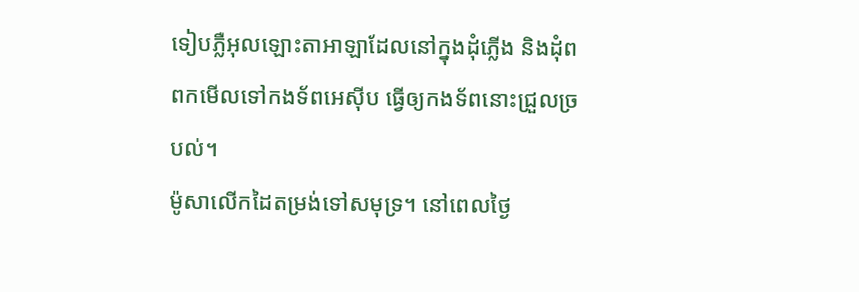ទៀបភ្លឺអុលឡោះតាអាឡាដែលនៅក្នុងដុំភ្លើង និងដុំពពកមើលទៅកងទ័ពអេស៊ីប ធ្វើឲ្យកងទ័ពនោះជ្រួលច្របល់។
ម៉ូសាលើកដៃតម្រង់ទៅសមុទ្រ។ នៅពេលថ្ងៃ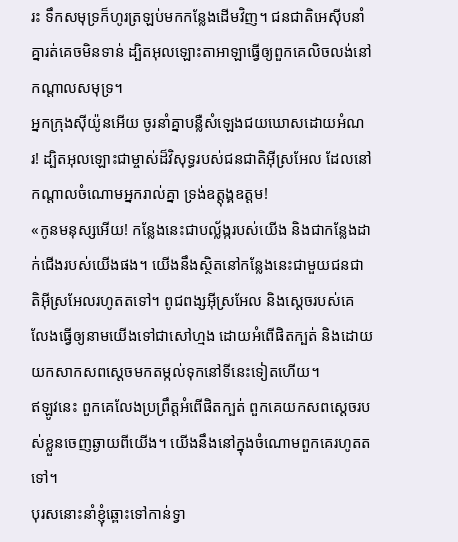រះ ទឹកសមុទ្រក៏ហូរត្រឡប់មកកន្លែងដើមវិញ។ ជនជាតិអេស៊ីបនាំគ្នារត់គេចមិនទាន់ ដ្បិតអុលឡោះតាអាឡាធ្វើឲ្យពួកគេលិចលង់នៅកណ្តាលសមុទ្រ។
អ្នកក្រុងស៊ីយ៉ូនអើយ ចូរនាំគ្នាបន្លឺសំឡេងជយឃោសដោយអំណរ! ដ្បិតអុលឡោះជាម្ចាស់ដ៏វិសុទ្ធរបស់ជនជាតិអ៊ីស្រអែល ដែលនៅកណ្ដាលចំណោមអ្នករាល់គ្នា ទ្រង់ឧត្ដុង្គឧត្ដម!
«កូនមនុស្សអើយ! កន្លែងនេះជាបល្ល័ង្ករបស់យើង និងជាកន្លែងដាក់ជើងរបស់យើងផង។ យើងនឹងស្ថិតនៅកន្លែងនេះជាមួយជនជាតិអ៊ីស្រអែលរហូតតទៅ។ ពូជពង្សអ៊ីស្រអែល និងស្ដេចរបស់គេ លែងធ្វើឲ្យនាមយើងទៅជាសៅហ្មង ដោយអំពើផិតក្បត់ និងដោយយកសាកសពស្ដេចមកតម្កល់ទុកនៅទីនេះទៀតហើយ។
ឥឡូវនេះ ពួកគេលែងប្រព្រឹត្តអំពើផិតក្បត់ ពួកគេយកសពស្ដេចរបស់ខ្លួនចេញឆ្ងាយពីយើង។ យើងនឹងនៅក្នុងចំណោមពួកគេរហូតតទៅ។
បុរសនោះនាំខ្ញុំឆ្ពោះទៅកាន់ទ្វា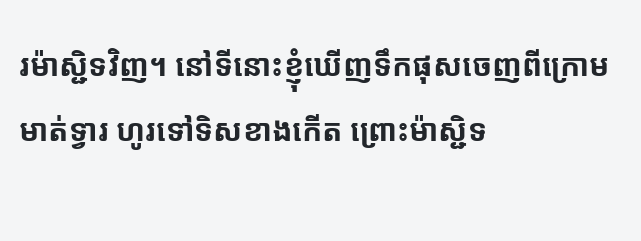រម៉ាស្ជិទវិញ។ នៅទីនោះខ្ញុំឃើញទឹកផុសចេញពីក្រោមមាត់ទ្វារ ហូរទៅទិសខាងកើត ព្រោះម៉ាស្ជិទ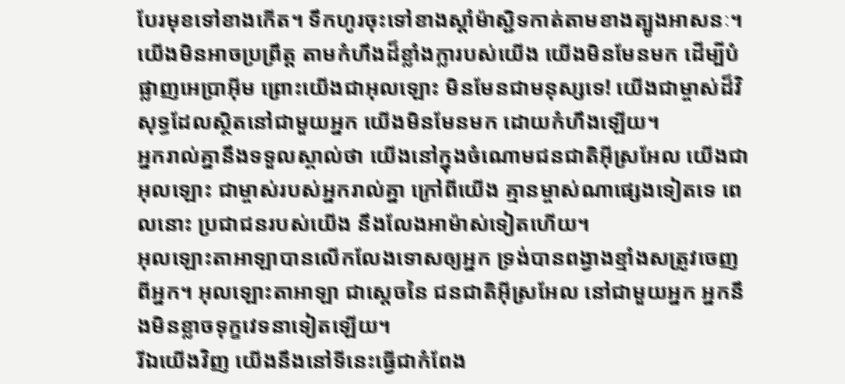បែរមុខទៅខាងកើត។ ទឹកហូរចុះទៅខាងស្ដាំម៉ាស្ជិទកាត់តាមខាងត្បូងអាសនៈ។
យើងមិនអាចប្រព្រឹត្ត តាមកំហឹងដ៏ខ្លាំងក្លារបស់យើង យើងមិនមែនមក ដើម្បីបំផ្លាញអេប្រាអ៊ីម ព្រោះយើងជាអុលឡោះ មិនមែនជាមនុស្សទេ! យើងជាម្ចាស់ដ៏វិសុទ្ធដែលស្ថិតនៅជាមួយអ្នក យើងមិនមែនមក ដោយកំហឹងឡើយ។
អ្នករាល់គ្នានឹងទទួលស្គាល់ថា យើងនៅក្នុងចំណោមជនជាតិអ៊ីស្រអែល យើងជាអុលឡោះ ជាម្ចាស់របស់អ្នករាល់គ្នា ក្រៅពីយើង គ្មានម្ចាស់ណាផ្សេងទៀតទេ ពេលនោះ ប្រជាជនរបស់យើង នឹងលែងអាម៉ាស់ទៀតហើយ។
អុលឡោះតាអាឡាបានលើកលែងទោសឲ្យអ្នក ទ្រង់បានពង្វាងខ្មាំងសត្រូវចេញពីអ្នក។ អុលឡោះតាអាឡា ជាស្តេចនៃ ជនជាតិអ៊ីស្រអែល នៅជាមួយអ្នក អ្នកនឹងមិនខ្លាចទុក្ខវេទនាទៀតឡើយ។
រីឯយើងវិញ យើងនឹងនៅទីនេះធ្វើជាកំពែង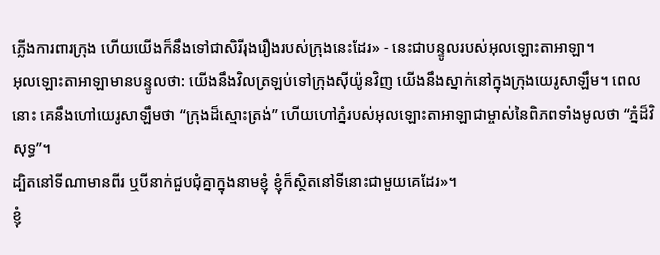ភ្លើងការពារក្រុង ហើយយើងក៏នឹងទៅជាសិរីរុងរឿងរបស់ក្រុងនេះដែរ» - នេះជាបន្ទូលរបស់អុលឡោះតាអាឡា។
អុលឡោះតាអាឡាមានបន្ទូលថា: យើងនឹងវិលត្រឡប់ទៅក្រុងស៊ីយ៉ូនវិញ យើងនឹងស្នាក់នៅក្នុងក្រុងយេរូសាឡឹម។ ពេលនោះ គេនឹងហៅយេរូសាឡឹមថា “ក្រុងដ៏ស្មោះត្រង់” ហើយហៅភ្នំរបស់អុលឡោះតាអាឡាជាម្ចាស់នៃពិភពទាំងមូលថា “ភ្នំដ៏វិសុទ្ធ”។
ដ្បិតនៅទីណាមានពីរ ឬបីនាក់ជួបជុំគ្នាក្នុងនាមខ្ញុំ ខ្ញុំក៏ស្ថិតនៅទីនោះជាមួយគេដែរ»។
ខ្ញុំ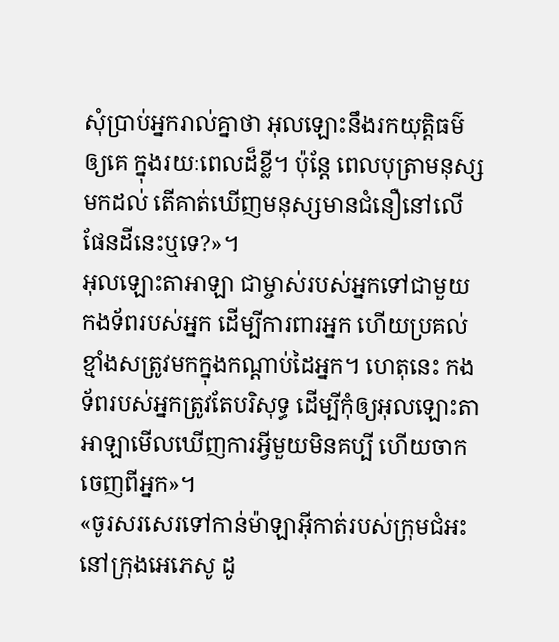សុំប្រាប់អ្នករាល់គ្នាថា អុលឡោះនឹងរកយុត្ដិធម៌ឲ្យគេ ក្នុងរយៈពេលដ៏ខ្លី។ ប៉ុន្តែ ពេលបុត្រាមនុស្សមកដល់ តើគាត់ឃើញមនុស្សមានជំនឿនៅលើផែនដីនេះឬទេ?»។
អុលឡោះតាអាឡា ជាម្ចាស់របស់អ្នកទៅជាមួយកងទ័ពរបស់អ្នក ដើម្បីការពារអ្នក ហើយប្រគល់ខ្មាំងសត្រូវមកក្នុងកណ្តាប់ដៃអ្នក។ ហេតុនេះ កងទ័ពរបស់អ្នកត្រូវតែបរិសុទ្ធ ដើម្បីកុំឲ្យអុលឡោះតាអាឡាមើលឃើញការអ្វីមួយមិនគប្បី ហើយចាកចេញពីអ្នក»។
«ចូរសរសេរទៅកាន់ម៉ាឡាអ៊ីកាត់របស់ក្រុមជំអះ នៅក្រុងអេភេសូ ដូ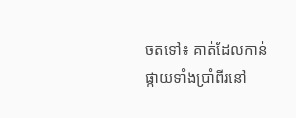ចតទៅ៖ គាត់ដែលកាន់ផ្កាយទាំងប្រាំពីរនៅ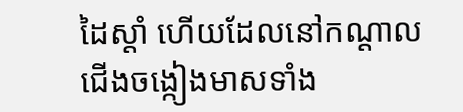ដៃស្ដាំ ហើយដែលនៅកណ្ដាលជើងចង្កៀងមាសទាំង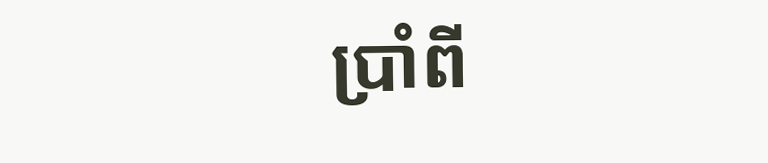ប្រាំពី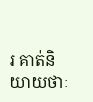រ គាត់និយាយថាៈ